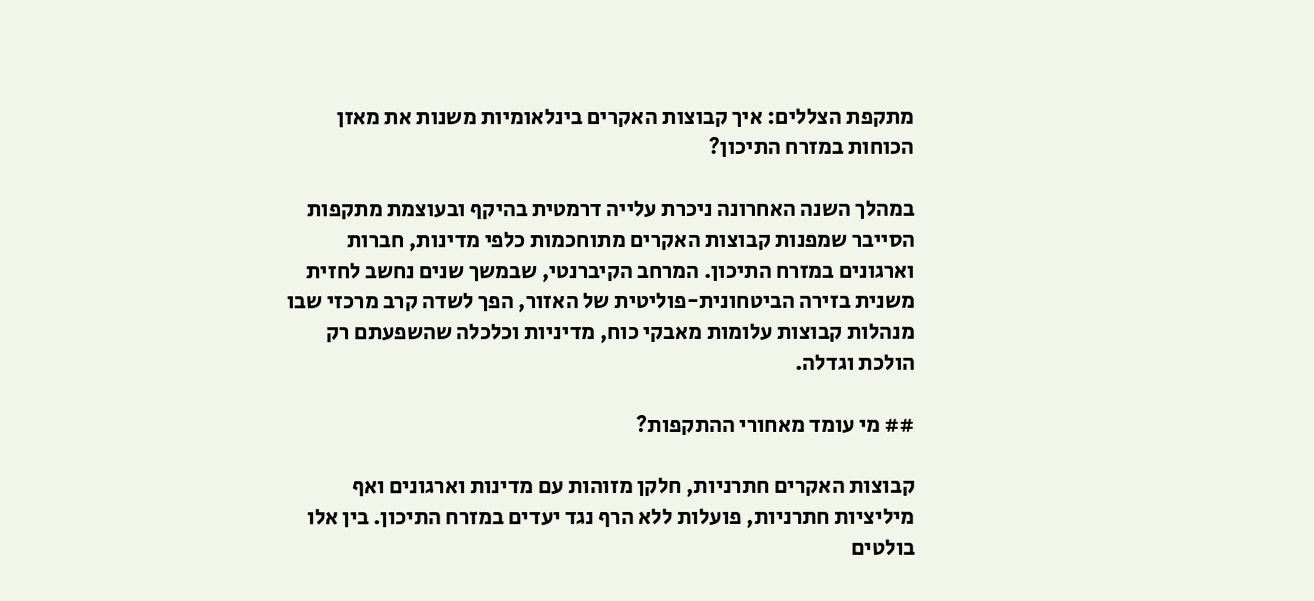מתקפת הצללים: איך קבוצות האקרים בינלאומיות משנות את מאזן הכוחות במזרח התיכון?

במהלך השנה האחרונה ניכרת עלייה דרמטית בהיקף ובעוצמת מתקפות הסייבר שמפנות קבוצות האקרים מתוחכמות כלפי מדינות, חברות וארגונים במזרח התיכון. המרחב הקיברנטי, שבמשך שנים נחשב לחזית משנית בזירה הביטחונית-פוליטית של האזור, הפך לשדה קרב מרכזי שבו מנהלות קבוצות עלומות מאבקי כוח, מדיניות וכלכלה שהשפעתם רק הולכת וגדלה.

## מי עומד מאחורי ההתקפות?

קבוצות האקרים חתרניות, חלקן מזוהות עם מדינות וארגונים ואף מיליציות חתרניות, פועלות ללא הרף נגד יעדים במזרח התיכון. בין אלו בולטים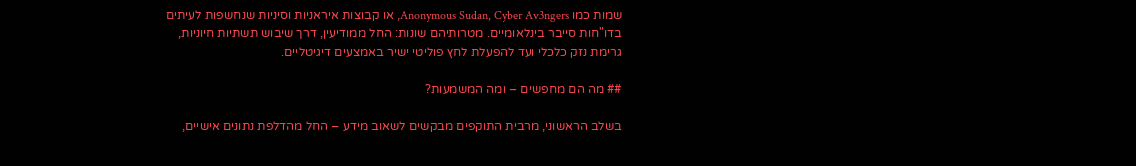שמות כמו Anonymous Sudan, Cyber Av3ngers, או קבוצות איראניות וסיניות שנחשפות לעיתים בדו"חות סייבר בינלאומיים. מטרותיהם שונות: החל ממודיעין, דרך שיבוש תשתיות חיוניות, גרימת נזק כלכלי ועד להפעלת לחץ פוליטי ישיר באמצעים דיגיטליים.

## מה הם מחפשים – ומה המשמעות?

בשלב הראשוני, מרבית התוקפים מבקשים לשאוב מידע – החל מהדלפת נתונים אישיים,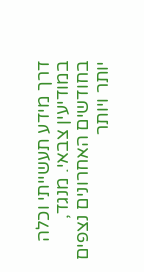דרך מידע תעשייתי וכלה במודיעין צבאי. מנגד, בחודשים האחרונים נצפים יותר ויותר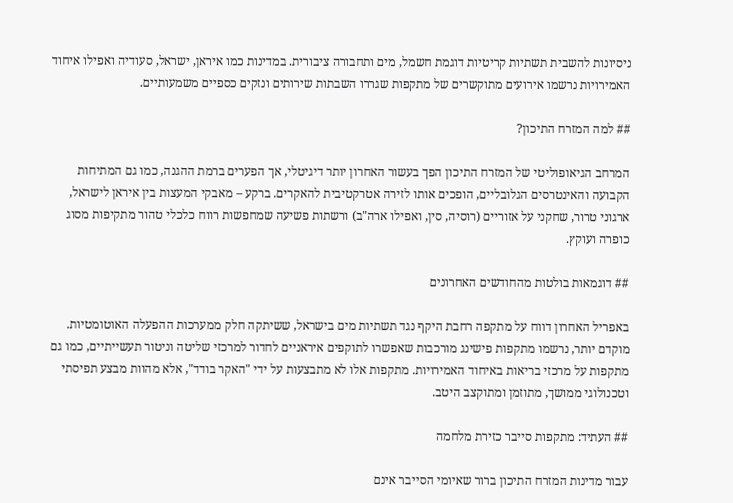ניסיונות להשבית תשתיות קריטיות דוגמת חשמל, מים ותחבורה ציבורית. במדינות כמו איראן, ישראל, סעודיה ואפילו איחוד האמירויות נרשמו אירועים מתוקשרים של מתקפות שגררו השבתות שירותים ונזקים כספיים משמעותיים.

## למה המזרח התיכון?

המרחב הגיאופוליטי של המזרח התיכון הפך בעשור האחרון יותר דיגיטלי, אך הפערים ברמת ההגנה, כמו גם המתיחות הקבועה והאינטרסים הגלובליים, הופכים אותו לזירה אטרקטיבית להאקרים. ברקע – מאבקי המעצות בין איראן לישראל, ארגוני טרור, שחקני על אזוריים (רוסיה, סין, ואפילו ארה"ב) ורשתות פשיעה שמחפשות רווח כלכלי טהור מתקיפות מסוג כופרה ועוקץ.

## דוגמאות בולטות מהחודשים האחרונים

באפריל האחרון דווח על מתקפה רחבת היקף נגד תשתיות מים בישראל, ששיתקה חלק ממערכות ההפעלה האוטומטיות. מוקדם יותר, נרשמו מתקפות פישינג מורכבות שאפשרו לתוקפים איראניים לחדור למרכזי שליטה וניטור תעשייתיים, כמו גם מתקפות על מרכזי בריאות באיחוד האמירויות. מתקפות אלו לא מתבצעות על ידי "האקר בודד", אלא מהוות מבצע תפיסתי וטכנולוגי ממושך, מתוזמן ומתוקצב היטב.

## העתיד: מתקפות סייבר כזירת מלחמה

עבור מדינות המזרח התיכון ברור שאיומי הסייבר אינם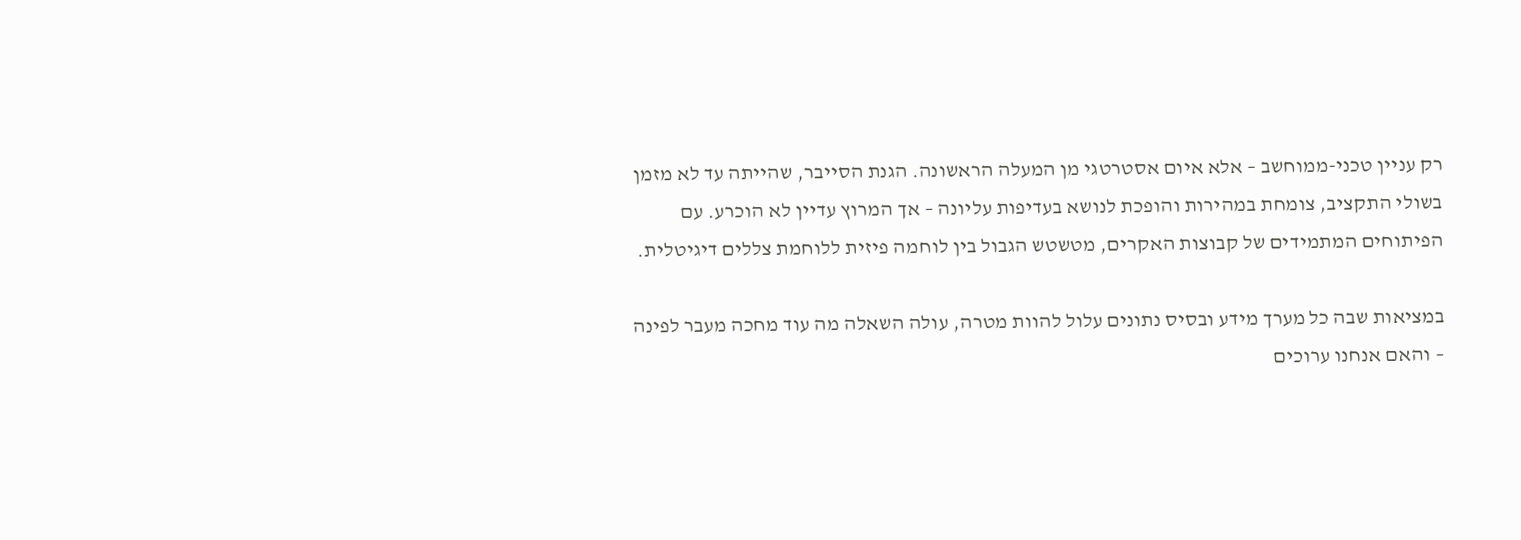רק עניין טכני-ממוחשב – אלא איום אסטרטגי מן המעלה הראשונה. הגנת הסייבר, שהייתה עד לא מזמן בשולי התקציב, צומחת במהירות והופכת לנושא בעדיפות עליונה – אך המרוץ עדיין לא הוכרע. עם הפיתוחים המתמידים של קבוצות האקרים, מטשטש הגבול בין לוחמה פיזית ללוחמת צללים דיגיטלית.

במציאות שבה כל מערך מידע ובסיס נתונים עלול להוות מטרה, עולה השאלה מה עוד מחכה מעבר לפינה – והאם אנחנו ערוכים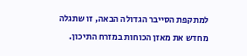למתקפת הסייבר הגדולה הבאה, זו שתגלה מחדש את מאזן הכוחות במזרח התיכון.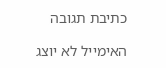כתיבת תגובה

האימייל לא יוצג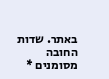באתר. שדות החובה מסומנים *